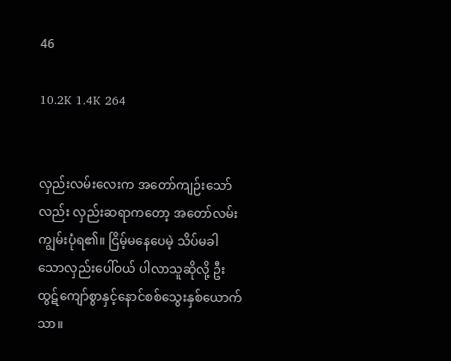46

10.2K 1.4K 264


လှည်းလမ်းလေးက အတော်ကျဉ်းသော်လည်း လှည်းဆရာကတော့ အတော်လမ်းကျွမ်းပုံရ၏။ ငြိမ့်မနေပေမဲ့ သိပ်မခါသောလှည်းပေါ်ဝယ် ပါလာသူဆိုလို့ ဦးထွဋ်ကျော်စွာနှင့်နောင်စစ်သွေးနှစ်ယောက်သာ။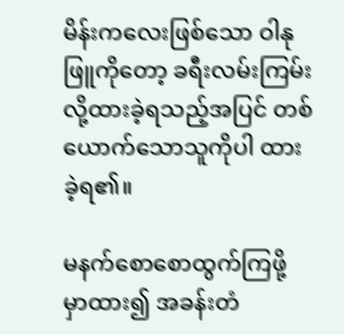မိန်းကလေးဖြစ်သော ဝါနုဖြူကိုတော့ ခရီးလမ်းကြမ်းလို့ထားခဲ့ရသည့်အပြင် တစ်ယောက်သောသူကိုပါ ထားခဲ့ရ၏။

မနက်စောစောထွက်ကြဖို့ မှာထား၍ အခန်းတံ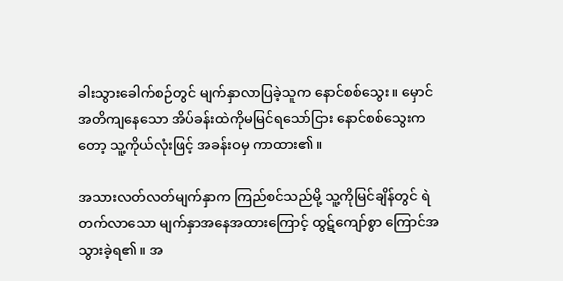ခါးသွားခေါက်စဉ်တွင် မျက်နှာလာပြခဲ့သူက နောင်စစ်သွေး။ မှောင်အတိကျနေသော အိပ်ခန်းထဲကိုမမြင်ရသော်ငြား နောင်စစ်သွေးကတော့ သူ့ကိုယ်လုံးဖြင့် အခန်းဝမှ ကာထား၏။

အသားလတ်လတ်မျက်နှာက ကြည်စင်သည်မို့ သူ့ကိုမြင်ချိန်တွင် ရဲတက်လာသော မျက်နှာအနေအထားကြောင့် ထွဋ်ကျော်စွာ ကြောင်အသွားခဲ့ရ၏။ အ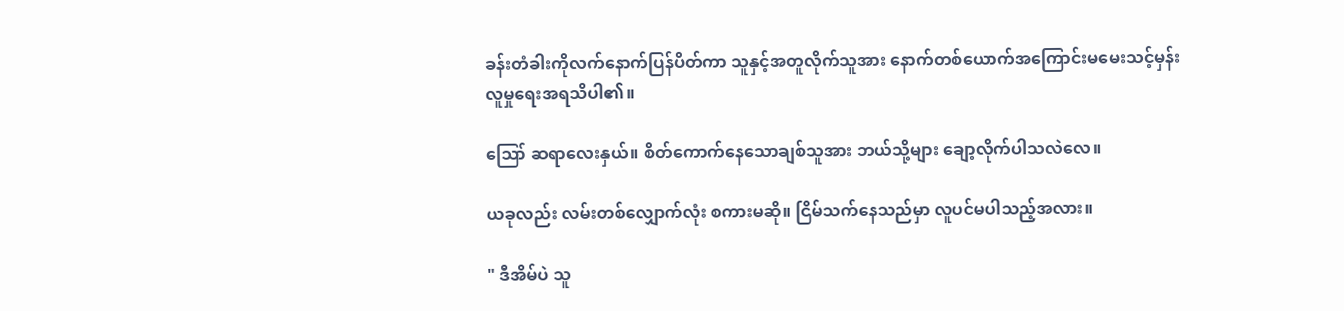ခန်းတံခါးကိုလက်နောက်ပြန်ပိတ်ကာ သူနှင့်အတူလိုက်သူအား နောက်တစ်ယောက်အကြောင်းမမေးသင့်မှန်း လူမှုရေးအရသိပါ၏။

ဪ ဆရာလေးနှယ်။ စိတ်ကောက်နေသောချစ်သူအား ဘယ်သို့များ ချော့လိုက်ပါသလဲလေ။

ယခုလည်း လမ်းတစ်လျှောက်လုံး စကားမဆို။ ငြိမ်သက်နေသည်မှာ လူပင်မပါသည့်အလား။

" ဒီအိမ်ပဲ သူ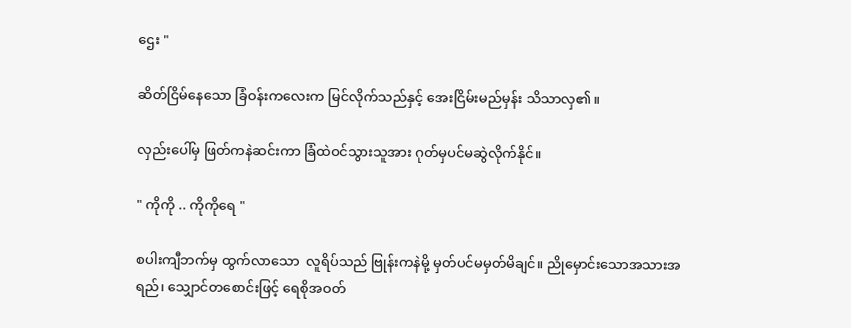ဌေး "

ဆိတ်ငြိမ်နေသော ခြံဝန်းကလေးက မြင်လိုက်သည်နှင့် အေးငြိမ်းမည်မှန်း သိသာလှ၏။

လှည်းပေါ်မှ ဖြတ်ကနဲဆင်းကာ ခြံထဲဝင်သွားသူအား ဂုတ်မှပင်မဆွဲလိုက်နိုင်။

" ကိုကို .. ကိုကိုရေ "

စပါးကျီဘက်မှ ထွက်လာသော  လူရိပ်သည် ဗြုန်းကနဲမို့ မှတ်ပင်မမှတ်မိချင်။ ညိုမှောင်းသောအသားအရည်၊ သျှောင်တစောင်းဖြင့် ရေစိုအဝတ်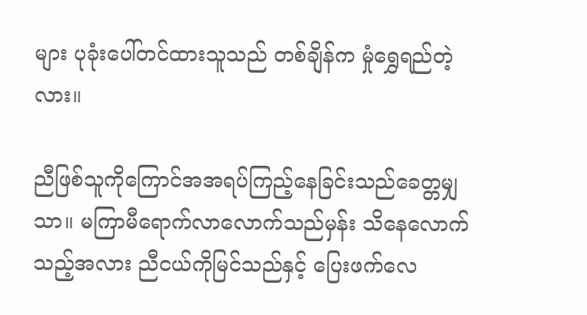များ ပုခုံးပေါ်တင်ထားသူသည် တစ်ချိန်က မှုံရွှေရည်တဲ့လား။

ညီဖြစ်သူကိုကြောင်အအရပ်ကြည့်နေခြင်းသည်ခေတ္တမျှသာ။ မကြာမီရောက်လာလောက်သည်မှန်း သိနေလောက်သည့်အလား ညီငယ်ကိုမြင်သည်နှင့် ပြေးဖက်လေ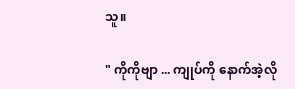သူ။

" ကိုကိုဗျာ ... ကျုပ်ကို နောက်အဲ့လို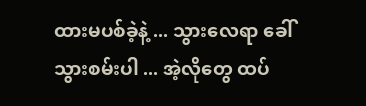ထားမပစ်ခဲ့နဲ့ ... သွားလေရာ ခေါ်သွားစမ်းပါ ... အဲ့လိုတွေ ထပ်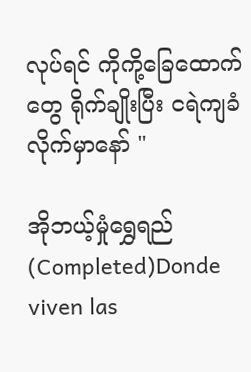လုပ်ရင် ကိုကို့ခြေထောက်တွေ ရိုက်ချိုးပြီး ငရဲကျခံလိုက်မှာနော် "

အိုဘယ့်မှုံရွှေရည်(Completed)Donde viven las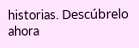historias. Descúbrelo ahora